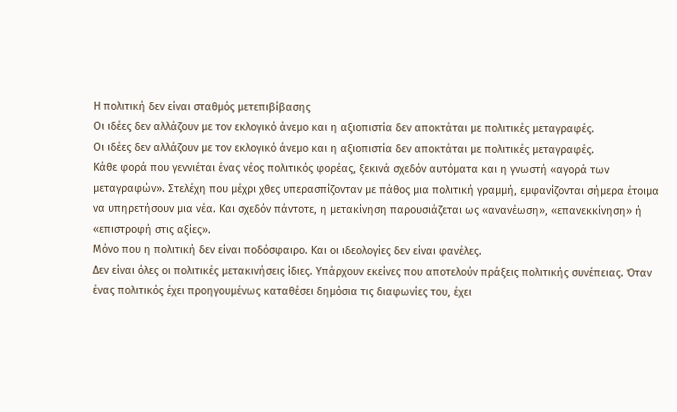Η πολιτική δεν είναι σταθμός μετεπιβίβασης
Οι ιδέες δεν αλλάζουν με τον εκλογικό άνεμο και η αξιοπιστία δεν αποκτάται με πολιτικές μεταγραφές.
Οι ιδέες δεν αλλάζουν με τον εκλογικό άνεμο και η αξιοπιστία δεν αποκτάται με πολιτικές μεταγραφές.
Κάθε φορά που γεννιέται ένας νέος πολιτικός φορέας, ξεκινά σχεδόν αυτόματα και η γνωστή «αγορά των μεταγραφών». Στελέχη που μέχρι χθες υπερασπίζονταν με πάθος μια πολιτική γραμμή, εμφανίζονται σήμερα έτοιμα να υπηρετήσουν μια νέα. Και σχεδόν πάντοτε, η μετακίνηση παρουσιάζεται ως «ανανέωση», «επανεκκίνηση» ή «επιστροφή στις αξίες».
Μόνο που η πολιτική δεν είναι ποδόσφαιρο. Και οι ιδεολογίες δεν είναι φανέλες.
Δεν είναι όλες οι πολιτικές μετακινήσεις ίδιες. Υπάρχουν εκείνες που αποτελούν πράξεις πολιτικής συνέπειας. Όταν ένας πολιτικός έχει προηγουμένως καταθέσει δημόσια τις διαφωνίες του, έχει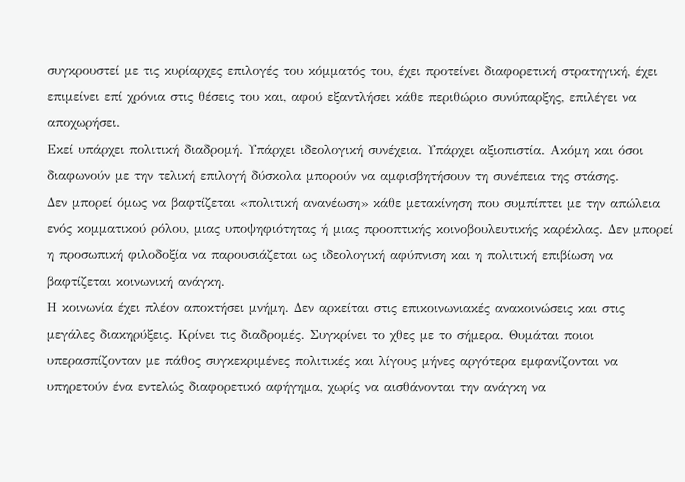συγκρουστεί με τις κυρίαρχες επιλογές του κόμματός του, έχει προτείνει διαφορετική στρατηγική, έχει επιμείνει επί χρόνια στις θέσεις του και, αφού εξαντλήσει κάθε περιθώριο συνύπαρξης, επιλέγει να αποχωρήσει.
Εκεί υπάρχει πολιτική διαδρομή. Υπάρχει ιδεολογική συνέχεια. Υπάρχει αξιοπιστία. Ακόμη και όσοι διαφωνούν με την τελική επιλογή δύσκολα μπορούν να αμφισβητήσουν τη συνέπεια της στάσης.
Δεν μπορεί όμως να βαφτίζεται «πολιτική ανανέωση» κάθε μετακίνηση που συμπίπτει με την απώλεια ενός κομματικού ρόλου, μιας υποψηφιότητας ή μιας προοπτικής κοινοβουλευτικής καρέκλας. Δεν μπορεί η προσωπική φιλοδοξία να παρουσιάζεται ως ιδεολογική αφύπνιση και η πολιτική επιβίωση να βαφτίζεται κοινωνική ανάγκη.
Η κοινωνία έχει πλέον αποκτήσει μνήμη. Δεν αρκείται στις επικοινωνιακές ανακοινώσεις και στις μεγάλες διακηρύξεις. Κρίνει τις διαδρομές. Συγκρίνει το χθες με το σήμερα. Θυμάται ποιοι υπερασπίζονταν με πάθος συγκεκριμένες πολιτικές και λίγους μήνες αργότερα εμφανίζονται να υπηρετούν ένα εντελώς διαφορετικό αφήγημα, χωρίς να αισθάνονται την ανάγκη να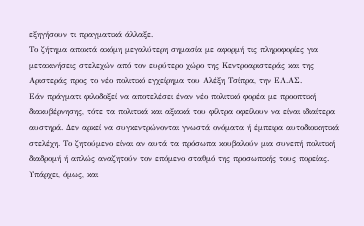εξηγήσουν τι πραγματικά άλλαξε.
Το ζήτημα αποκτά ακόμη μεγαλύτερη σημασία με αφορμή τις πληροφορίες για μετακινήσεις στελεχών από τον ευρύτερο χώρο της Κεντροαριστεράς και της Αριστεράς προς το νέο πολιτικό εγχείρημα του Αλέξη Τσίπρα, την ΕΛ.ΑΣ.
Εάν πράγματι φιλοδοξεί να αποτελέσει έναν νέο πολιτικό φορέα με προοπτική διακυβέρνησης, τότε τα πολιτικά και αξιακά του φίλτρα οφείλουν να είναι ιδιαίτερα αυστηρά. Δεν αρκεί να συγκεντρώνονται γνωστά ονόματα ή έμπειρα αυτοδιοικητικά στελέχη. Το ζητούμενο είναι αν αυτά τα πρόσωπα κουβαλούν μια συνεπή πολιτική διαδρομή ή απλώς αναζητούν τον επόμενο σταθμό της προσωπικής τους πορείας.
Υπάρχει, όμως, και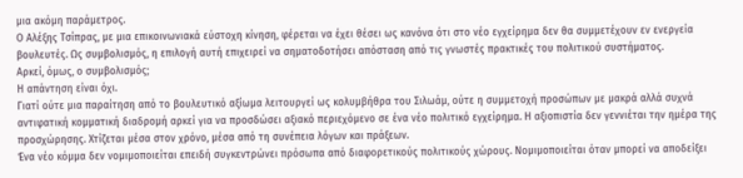μια ακόμη παράμετρος.
Ο Αλέξης Τσίπρας, με μια επικοινωνιακά εύστοχη κίνηση, φέρεται να έχει θέσει ως κανόνα ότι στο νέο εγχείρημα δεν θα συμμετέχουν εν ενεργεία βουλευτές. Ως συμβολισμός, η επιλογή αυτή επιχειρεί να σηματοδοτήσει απόσταση από τις γνωστές πρακτικές του πολιτικού συστήματος.
Αρκεί, όμως, ο συμβολισμός;
Η απάντηση είναι όχι.
Γιατί ούτε μια παραίτηση από το βουλευτικό αξίωμα λειτουργεί ως κολυμβήθρα του Σιλωάμ, ούτε η συμμετοχή προσώπων με μακρά αλλά συχνά αντιφατική κομματική διαδρομή αρκεί για να προσδώσει αξιακό περιεχόμενο σε ένα νέο πολιτικό εγχείρημα. Η αξιοπιστία δεν γεννιέται την ημέρα της προσχώρησης. Χτίζεται μέσα στον χρόνο, μέσα από τη συνέπεια λόγων και πράξεων.
Ένα νέο κόμμα δεν νομιμοποιείται επειδή συγκεντρώνει πρόσωπα από διαφορετικούς πολιτικούς χώρους. Νομιμοποιείται όταν μπορεί να αποδείξει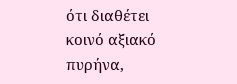ότι διαθέτει κοινό αξιακό πυρήνα,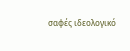σαφές ιδεολογικό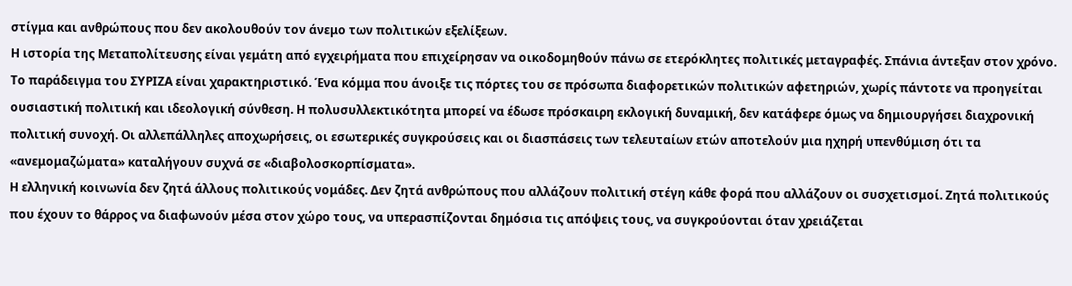στίγμα και ανθρώπους που δεν ακολουθούν τον άνεμο των πολιτικών εξελίξεων.
Η ιστορία της Μεταπολίτευσης είναι γεμάτη από εγχειρήματα που επιχείρησαν να οικοδομηθούν πάνω σε ετερόκλητες πολιτικές μεταγραφές. Σπάνια άντεξαν στον χρόνο.
Το παράδειγμα του ΣΥΡΙΖΑ είναι χαρακτηριστικό. Ένα κόμμα που άνοιξε τις πόρτες του σε πρόσωπα διαφορετικών πολιτικών αφετηριών, χωρίς πάντοτε να προηγείται ουσιαστική πολιτική και ιδεολογική σύνθεση. Η πολυσυλλεκτικότητα μπορεί να έδωσε πρόσκαιρη εκλογική δυναμική, δεν κατάφερε όμως να δημιουργήσει διαχρονική πολιτική συνοχή. Οι αλλεπάλληλες αποχωρήσεις, οι εσωτερικές συγκρούσεις και οι διασπάσεις των τελευταίων ετών αποτελούν μια ηχηρή υπενθύμιση ότι τα «ανεμομαζώματα» καταλήγουν συχνά σε «διαβολοσκορπίσματα».
Η ελληνική κοινωνία δεν ζητά άλλους πολιτικούς νομάδες. Δεν ζητά ανθρώπους που αλλάζουν πολιτική στέγη κάθε φορά που αλλάζουν οι συσχετισμοί. Ζητά πολιτικούς που έχουν το θάρρος να διαφωνούν μέσα στον χώρο τους, να υπερασπίζονται δημόσια τις απόψεις τους, να συγκρούονται όταν χρειάζεται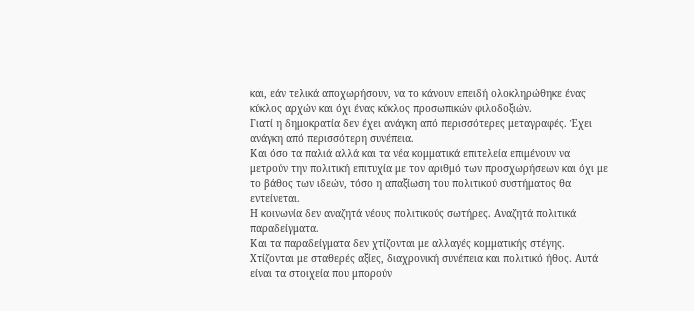και, εάν τελικά αποχωρήσουν, να το κάνουν επειδή ολοκληρώθηκε ένας κύκλος αρχών και όχι ένας κύκλος προσωπικών φιλοδοξιών.
Γιατί η δημοκρατία δεν έχει ανάγκη από περισσότερες μεταγραφές. Έχει ανάγκη από περισσότερη συνέπεια.
Και όσο τα παλιά αλλά και τα νέα κομματικά επιτελεία επιμένουν να μετρούν την πολιτική επιτυχία με τον αριθμό των προσχωρήσεων και όχι με το βάθος των ιδεών, τόσο η απαξίωση του πολιτικού συστήματος θα εντείνεται.
Η κοινωνία δεν αναζητά νέους πολιτικούς σωτήρες. Αναζητά πολιτικά παραδείγματα.
Και τα παραδείγματα δεν χτίζονται με αλλαγές κομματικής στέγης. Χτίζονται με σταθερές αξίες, διαχρονική συνέπεια και πολιτικό ήθος. Αυτά είναι τα στοιχεία που μπορούν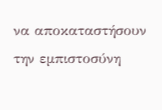να αποκαταστήσουν την εμπιστοσύνη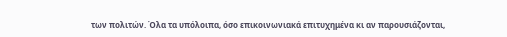των πολιτών. Όλα τα υπόλοιπα, όσο επικοινωνιακά επιτυχημένα κι αν παρουσιάζονται,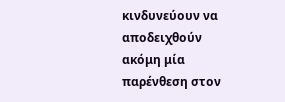κινδυνεύουν να αποδειχθούν ακόμη μία παρένθεση στον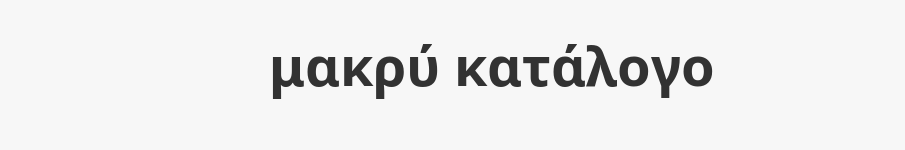μακρύ κατάλογο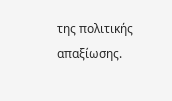της πολιτικής απαξίωσης.